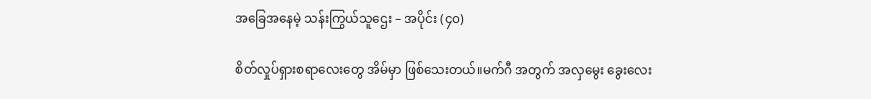အခြေအနေမဲ့ သန်းကြွယ်သူဌေး – အပိုင်း (၄၀)

စိတ်လှုပ်ရှားစရာလေးတွေ အိမ်မှာ ဖြစ်သေးတယ်။မက်ဂီ အတွက် အလှမွေး ခွေးလေး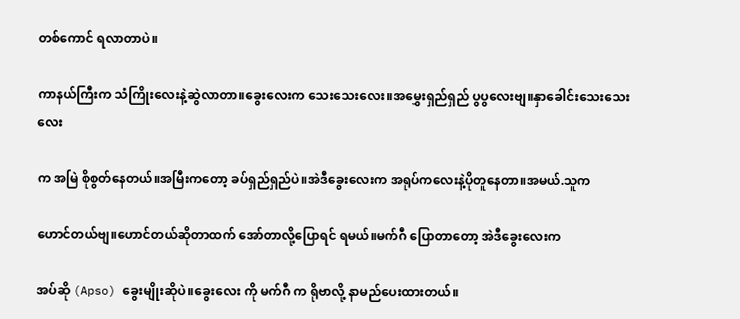တစ်ကောင် ရလာတာပဲ။

ကာနယ်ကြီးက သံကြိုးလေးနဲ့ဆွဲလာတာ။ခွေးလေးက သေးသေးလေး။အမွှေးရှည်ရှည် ပွပွလေးဗျ။နှာခေါင်းသေးသေးလေး

က အမြဲ စိုစွတ်နေတယ်။အမြီးကတော့ ခပ်ရှည်ရှည်ပဲ။အဲဒီခွေးလေးက အရုပ်ကလေးနဲ့ပိုတူနေတာ။အမယ်.သူက

ဟောင်တယ်ဗျ။ဟောင်တယ်ဆိုတာထက် အော်တာလို့ပြောရင် ရမယ်။မက်ဂီ ပြောတာတော့ အဲဒီခွေးလေးက

အပ်ဆို (Apso) ခွေးမျိုးဆိုပဲ။ခွေးလေး ကို မက်ဂီ က ရိုဗာလို့ နာမည်ပေးထားတယ်။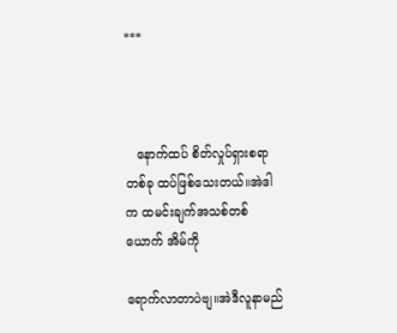***



   နောက်ထပ် စိတ်လှုပ်ရှားစရာ တစ်ခု ထပ်ဖြစ်သေးတယ်။အဲဒါက ထမင်းချက်အသစ်တစ်ယောက် အိမ်ကို

ရောက်လာတာပဲဗျ။အဲဒီလူနာမည်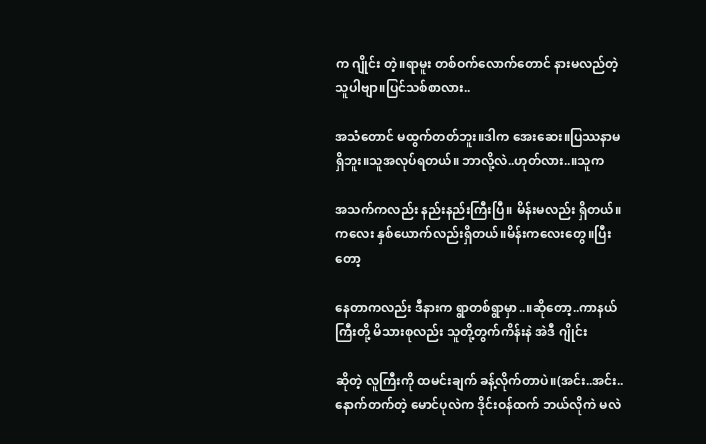က ဂျိုင်း တဲ့။ရာမူး တစ်ဝက်လောက်တောင် နားမလည်တဲ့သူပါဗျာ။ပြင်သစ်စာလား..

အသံတောင် မထွက်တတ်ဘူး။ဒါက အေးဆေး။ပြဿနာမရှိဘူး။သူအလုပ်ရတယ်။ ဘာလို့လဲ..ဟုတ်လား..။သူက

အသက်ကလည်း နည်းနည်းကြီးပြီ။ မိန်းမလည်း ရှိတယ်။ကလေး နှစ်ယောက်လည်းရှိတယ်။မိန်းကလေးတွေ။ပြီးတော့

နေတာကလည်း ဒီနားက ရွာတစ်ရွာမှာ..။ဆိုတော့..ကာနယ်ကြီးတို့ မိသားစုလည်း သူတို့တွက်ကိန်းနဲ အဲဒီ ဂျိုင်း

ဆိုတဲ့ လူကြီးကို ထမင်းချက် ခန့်လိုက်တာပဲ။(အင်း..အင်း..နောက်တက်တဲ့ မောင်ပုလဲက ဒိုင်းဝန်ထက် ဘယ်လိုကဲ မလဲ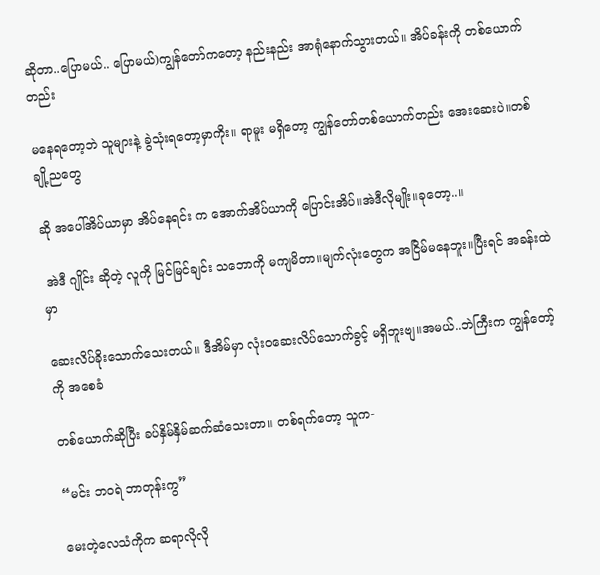ဆိုတာ..ပြောမယ်.. ပြောမယ်)ကျွန်တော်ကတော့ နည်းနည်း အာရုံနောက်သွားတယ်။ အိပ်ခန်းကို တစ်ယောက်တည်း

မနေရတော့ဘဲ သူများနဲ့ ခွဲသုံးရတော့မှာကိုး။ ရာမူး မရှိတော့ ကျွန်တော်တစ်ယောက်တည်း အေးဆေးပဲ။တစ်ချို့ညတွေ

ဆို အပေါ်အိပ်ယာမှာ အိပ်နေရင်း က အောက်အိပ်ယာကို ပြောင်းအိပ်။အဲဒီလိုမျိုး။ခုတော့..။

 အဲဒီ ဂျိုင်း ဆိုတဲ့ လူကို မြင်မြင်ချင်း သဘောကို မကျမိတာ။မျက်လုံးတွေက အငြိမ်မနေဘူး။ပြီးရင် အခန်းထဲမှာ

ဆေးလိပ်ခိုးသောက်သေးတယ်။ ဒီအိမ်မှာ လုံးဝဆေးလိပ်သောက်ခွင့် မရှိဘူးဗျ။အမယ်..ဘဲကြီးက ကျွန်တော့်ကို အစေခံ

တစ်ယောက်ဆိုပြီး ခပ်နှိမ်နှိမ်ဆက်ဆံသေးတာ။ တစ်ရက်တော့ သူက-

“မင်း ဘဝရဲ ဘာတုန်းကွ”

မေးတဲ့လေသံကိုက ဆရာလိုလို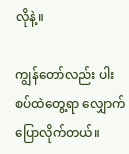လိုနဲ့။

ကျွန်တော်လည်း ပါးစပ်ထဲတွေ့ရာ လျှောက်ပြောလိုက်တယ်။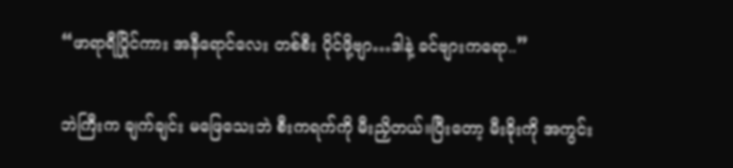“ဖာရာရီပြိုင်ကား အနီရောင်လေး တစ်စီး ပိုင်ဖို့ဗျာ…ဒါနဲ့ ခင်ဗျားကရော..”

ဘဲကြီးက ချက်ချင်း မဖြေသေးဘဲ စီးကရက်ကို မီးညှိတယ်။ပြီးတော့ မီးခိုးကို အကွင်း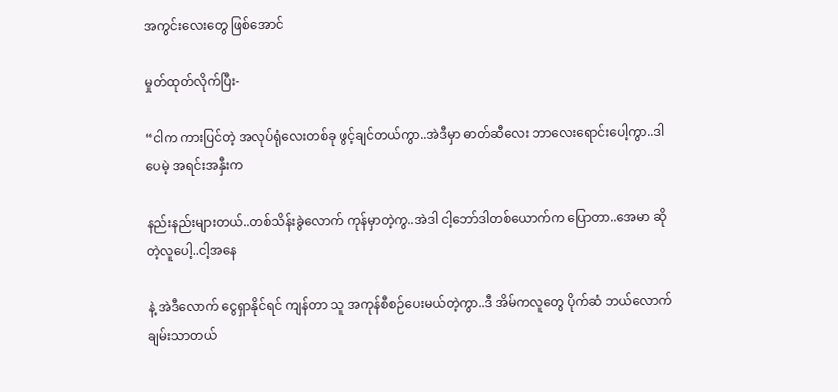အကွင်းလေးတွေ ဖြစ်အောင်

မှုတ်ထုတ်လိုက်ပြီး-

“ငါက ကားပြင်တဲ့ အလုပ်ရုံလေးတစ်ခု ဖွင့်ချင်တယ်ကွာ..အဲဒီမှာ ဓာတ်ဆီလေး ဘာလေးရောင်းပေါ့ကွာ..ဒါပေမဲ့ အရင်းအနှီးက

နည်းနည်းများတယ်..တစ်သိန်းခွဲလောက် ကုန်မှာတဲ့ကွ..အဲဒါ ငါ့ဘော်ဒါတစ်ယောက်က ပြောတာ..အေမာ ဆိုတဲ့လူပေါ့..ငါ့အနေ

နဲ့ အဲဒီလောက် ငွေရှာနိုင်ရင် ကျန်တာ သူ အကုန်စီစဉ်ပေးမယ်တဲ့ကွာ..ဒီ အိမ်ကလူတွေ ပိုက်ဆံ ဘယ်လောက်ချမ်းသာတယ်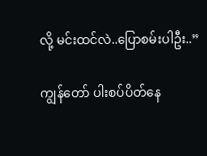လို့ မင်းထင်လဲ..ပြောစမ်းပါဦး..”

ကျွန်တော် ပါးစပ်ပိတ်နေ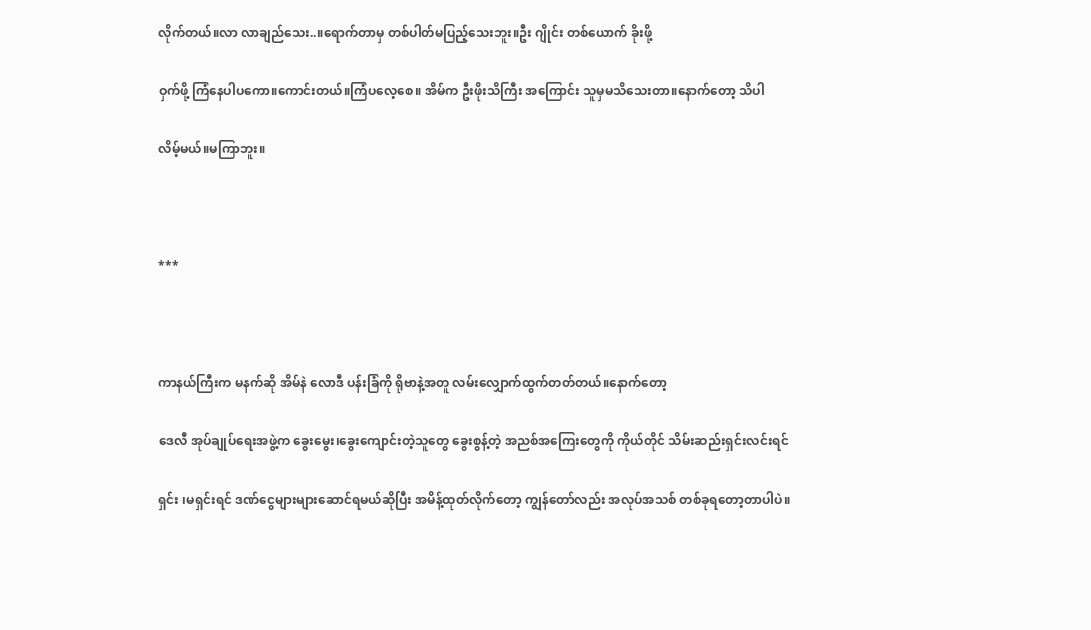လိုက်တယ်။လာ လာချည်သေး..။ရောက်တာမှ တစ်ပါတ်မပြည့်သေးဘူး။ဦး ဂျိုင်း တစ်ယောက် ခိုးဖို့

ဝှက်ဖို့ ကြံနေပါပကော။ကောင်းတယ်။ကြံပလေ့စေ။ အိမ်က ဦးဖိုးသိကြီး အကြောင်း သူမှမသိသေးတာ။နောက်တော့ သိပါ

လိမ့်မယ်။မကြာဘူး။



***



ကာနယ်ကြီးက မနက်ဆို အိမ်နဲ လောဒီ ပန်းခြံကို ရိုဗာနဲ့အတူ လမ်းလျှောက်ထွက်တတ်တယ်။နောက်တော့

ဒေလီ အုပ်ချုပ်ရေးအဖွဲ့က ခွေးမွေး၊ခွေးကျောင်းတဲ့သူတွေ ခွေးစွန့်တဲ့ အညစ်အကြေးတွေကို ကိုယ်တိုင် သိမ်းဆည်းရှင်းလင်းရင်

ရှင်း ၊မရှင်းရင် ဒဏ်ငွေများများဆောင်ရမယ်ဆိုပြီး အမိန့်ထုတ်လိုက်တော့ ကျွန်တော်လည်း အလုပ်အသစ် တစ်ခုရတော့တာပါပဲ။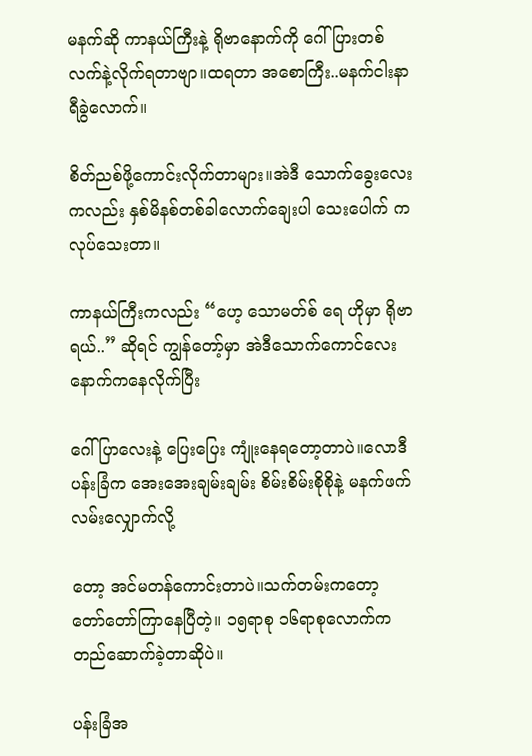မနက်ဆို ကာနယ်ကြီးနဲ့ ရိုဗာနောက်ကို ဂေါ်ပြားတစ်လက်နဲ့လိုက်ရတာဗျာ။ထရတာ အစောကြီး..မနက်ငါးနာရီခွဲလောက်။

စိတ်ညစ်ဖို့ကောင်းလိုက်တာများ။အဲဒီ သောက်ခွေးလေးကလည်း နှစ်မိနစ်တစ်ခါလောက်ချေးပါ သေးပေါက် ကလုပ်သေးတာ။

ကာနယ်ကြီးကလည်း “ဟေ့ သောမတ်စ် ရေ ဟိုမှာ ရိုဗာရယ်..” ဆိုရင် ကျွန်တော့်မှာ အဲဒီသောက်ကောင်လေးနောက်ကနေလိုက်ပြီး

ဂေါ်ပြာလေးနဲ့ ပြေးပြေး ကျုံးနေရတော့တာပဲ။လောဒီ ပန်းခြံက အေးအေးချမ်းချမ်း စိမ်းစိမ်းစိုစိုနဲ့ မနက်ဖက် လမ်းလျှောက်လို့

တော့ အင်မတန်ကောင်းတာပဲ။သက်တမ်းကတော့ တော်တော်ကြာနေပြီတဲ့။ ၁၅ရာစု ၁၆ရာစုလောက်က တည်ဆောက်ခဲ့တာဆိုပဲ။

ပန်းခြံအ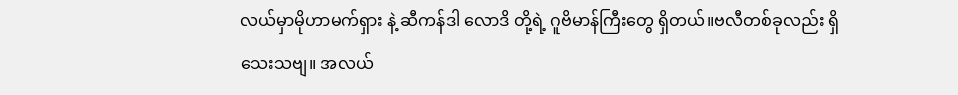လယ်မှာမိုဟာမက်ရှား နဲ့ ဆီကန်ဒါ လောဒိ တို့ရဲ့ ဂူဗိမာန်ကြီးတွေ ရှိတယ်။ဗလီတစ်ခုလည်း ရှိသေးသဗျ။ အလယ်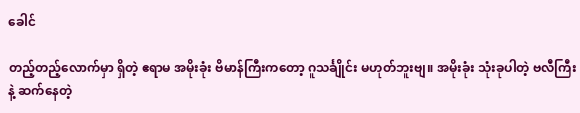ခေါင်

တည့်တည့်လောက်မှာ ရှိတဲ့ ဧရာမ အမိုးခုံး ဗိမာန်ကြီးကတော့ ဂူသင်္ချိုင်း မဟုတ်ဘူးဗျ။ အမိုးခုံး သုံးခုပါတဲ့ ဗလီကြီးနဲ့ ဆက်နေတဲ့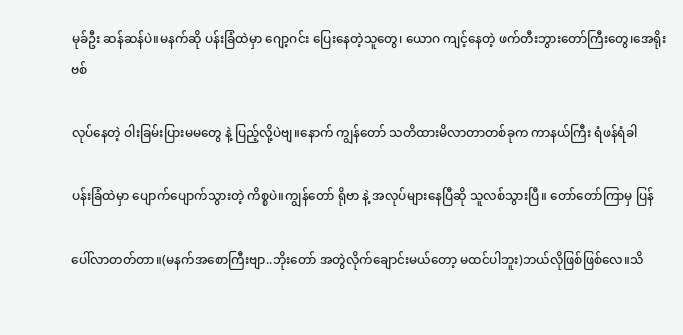မုခ်ဦး ဆန်ဆန်ပဲ။မနက်ဆို ပန်းခြံထဲမှာ ဂျော့ဂင်း ပြေးနေတဲ့သူတွေ၊ ယောဂ ကျင့်နေတဲ့ ဖက်တီးဘွားတော်ကြီးတွေ၊အေရိုးဗစ်

လုပ်နေတဲ့ ဝါးခြမ်းပြားမမတွေ နဲ့ ပြည့်လို့ပဲဗျ။နောက် ကျွန်တော် သတိထားမိလာတာတစ်ခုက ကာနယ်ကြီး ရံဖန်ရံခါ

ပန်းခြံထဲမှာ ပျောက်ပျောက်သွားတဲ့ ကိစ္စပဲ။ကျွန်တော် ရိုဗာ နဲ့ အလုပ်များနေပြီဆို သူလစ်သွားပြီ။ တော်တော်ကြာမှ ပြန်

ပေါ်လာတတ်တာ။(မနက်အစောကြီးဗျာ..ဘိုးတော် အတွဲလိုက်ချောင်းမယ်တော့ မထင်ပါဘူး)ဘယ်လိုဖြစ်ဖြစ်လေ။သိ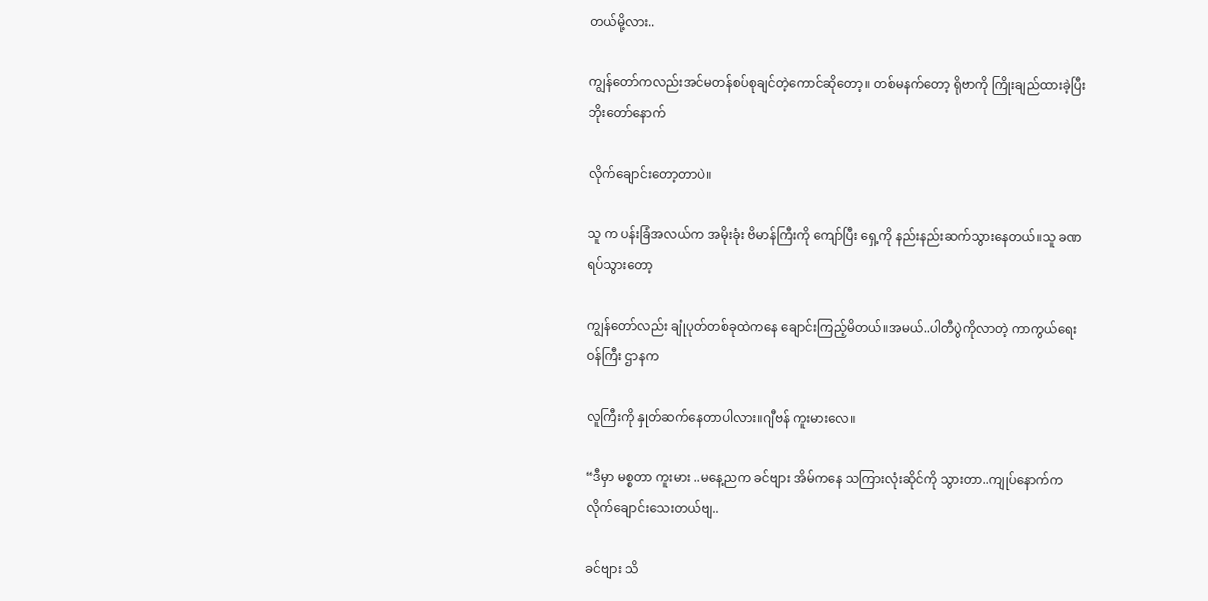တယ်မို့လား..

ကျွန်တော်ကလည်းအင်မတန်စပ်စုချင်တဲ့ကောင်ဆိုတော့။ တစ်မနက်တော့ ရိုဗာကို ကြိုးချည်ထားခဲ့ပြီး ဘိုးတော်နောက်

လိုက်ချောင်းတော့တာပဲ။

သူ က ပန်းခြံအလယ်က အမိုးခုံး ဗိမာန်ကြီးကို ကျော်ပြီး ရှေ့ကို နည်းနည်းဆက်သွားနေတယ်။သူ ခဏရပ်သွားတော့

ကျွန်တော်လည်း ချုံပုတ်တစ်ခုထဲကနေ ချောင်းကြည့်မိတယ်။အမယ်..ပါတီပွဲကိုလာတဲ့ ကာကွယ်ရေးဝန်ကြီး ဌာနက

လူကြီးကို နှုတ်ဆက်နေတာပါလား။ဂျီဗန် ကူးမားလေ။

“ဒီမှာ မစ္စတာ ကူးမား ..မနေ့ညက ခင်ဗျား အိမ်ကနေ သကြားလုံးဆိုင်ကို သွားတာ..ကျုပ်နောက်ကလိုက်ချောင်းသေးတယ်ဗျ..

ခင်ဗျား သိ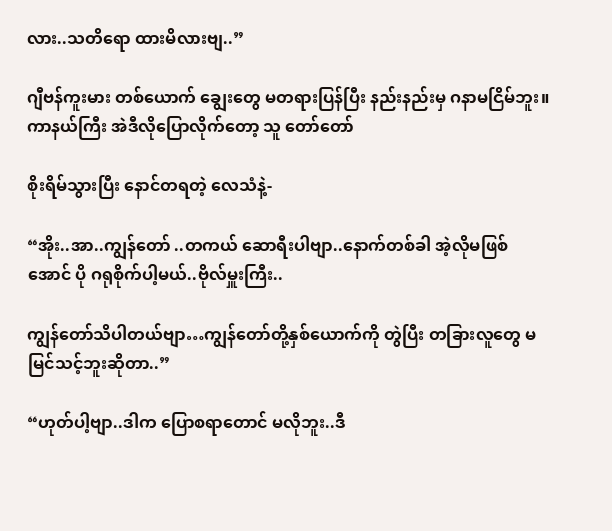လား..သတိရော ထားမိလားဗျ..”

ဂျီဗန်ကူးမား တစ်ယောက် ချွေးတွေ မတရားပြန်ပြီး နည်းနည်းမှ ဂနာမငြိမ်ဘူး။ကာနယ်ကြီး အဲဒီလိုပြောလိုက်တော့ သူ တော်တော်

စိုးရိမ်သွားပြီး နောင်တရတဲ့ လေသံနဲ့-

“အိုး..အာ..ကျွန်တော် ..တကယ် ဆောရီးပါဗျာ..နောက်တစ်ခါ အဲ့လိုမဖြစ်အောင် ပို ဂရုစိုက်ပါ့မယ်..ဗိုလ်မှူးကြီး..

ကျွန်တော်သိပါတယ်ဗျာ…ကျွန်တော်တို့နှစ်ယောက်ကို တွဲပြီး တခြားလူတွေ မမြင်သင့်ဘူးဆိုတာ..”

“ဟုတ်ပါ့ဗျာ..ဒါက ပြောစရာတောင် မလိုဘူး..ဒီ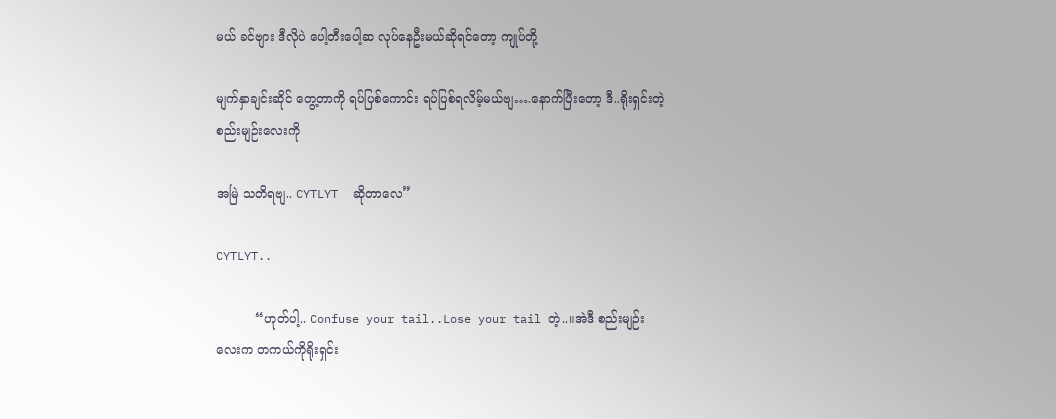မယ် ခင်ဗျား ဒီလိုပဲ ပေါ့တီးပေါ့ဆ လုပ်နေဦးမယ်ဆိုရင်တော့ ကျုပ်တို့

မျက်နှာချင်းဆိုင် တွေ့တာကို ရပ်ပြစ်ကောင်း ရပ်ပြစ်ရလိမ့်မယ်ဗျ….နောက်ပြီးတော့ ဒီ..ရိုးရှင်းတဲ့ စည်းမျဉ်းလေးကို

အမြဲ သတိရဗျ.. CYTLYT  ဆိုတာလေ”

CYTLYT..

          “ဟုတ်ပါ့.. Confuse your tail..Lose your tail တဲ့..။အဲဒီ စည်းမျဉ်းလေးက တကယ်ကိုရိုးရှင်း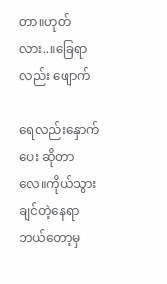တာ။ဟုတ်လား..။ခြေရာလည်း ဖျောက်

ရေလည်းနှောက်ပေး ဆိုတာလေ။ကိုယ်သွားချင်တဲ့နေရာ ဘယ်တော့မှ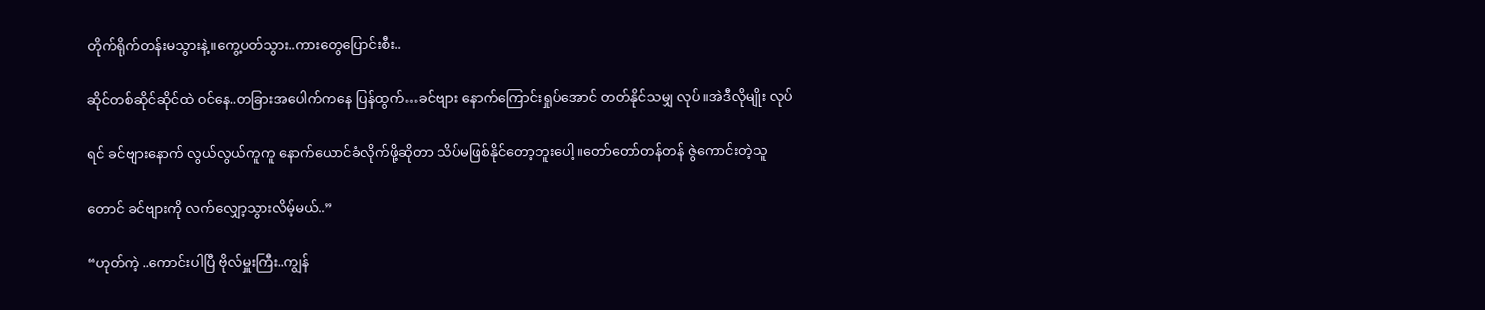တိုက်ရိုက်တန်းမသွားနဲ့။ကွေ့ပတ်သွား..ကားတွေပြောင်းစီး..

ဆိုင်တစ်ဆိုင်ဆိုင်ထဲ ဝင်နေ..တခြားအပေါက်ကနေ ပြန်ထွက်…ခင်ဗျား နောက်ကြောင်းရှုပ်အောင် တတ်နိုင်သမျှ လုပ်။အဲဒီလိုမျိုး လုပ်

ရင် ခင်ဗျားနောက် လွယ်လွယ်ကူကူ နောက်ယောင်ခံလိုက်ဖို့ဆိုတာ သိပ်မဖြစ်နိုင်တော့ဘူးပေါ့။တော်တော်တန်တန် ဇွဲကောင်းတဲ့သူ

တောင် ခင်ဗျားကို လက်လျှော့သွားလိမ့်မယ်..”

“ဟုတ်ကဲ့ ..ကောင်းပါပြီ ဗိုလ်မှူးကြီး..ကျွန်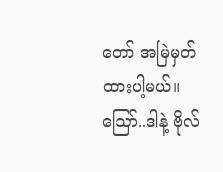တော် အမြဲမှတ်ထားပါ့မယ်။ ဪ..ဒါနဲ့ ဗိုလ်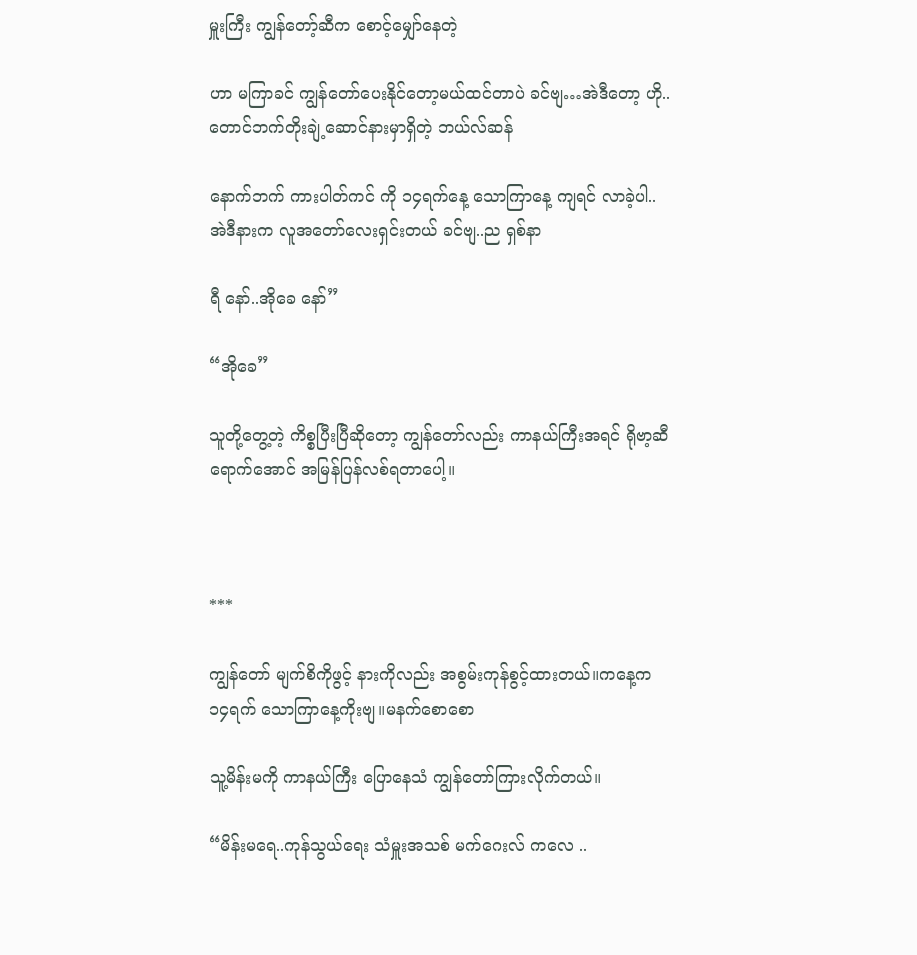မှူးကြီး ကျွန်တော့်ဆီက စောင့်မျှော်နေတဲ့

ဟာ မကြာခင် ကျွန်တော်ပေးနိုင်တော့မယ်ထင်တာပဲ ခင်ဗျ…အဲဒီတော့ ဟို..တောင်ဘက်တိုးချဲ့ဆောင်နားမှာရှိတဲ့ ဘယ်လ်ဆန်

နောက်ဘက် ကားပါတ်ကင် ကို ၁၄ရက်နေ့ သောကြာနေ့ ကျရင် လာခဲ့ပါ..အဲဒီနားက လူအတော်လေးရှင်းတယ် ခင်ဗျ..ည ရှစ်နာ

ရီ နော်..အိုခေ နော်”

“အိုခေ”

သူတို့တွေ့တဲ့ ကိစ္စပြီးပြီဆိုတော့ ကျွန်တော်လည်း ကာနယ်ကြီးအရင် ရိုဗာ့ဆီရောက်အောင် အမြန်ပြန်လစ်ရတာပေါ့။



***

ကျွန်တော် မျက်စိကိုဖွင့် နားကိုလည်း အစွမ်းကုန်စွင့်ထားတယ်။ကနေ့က ၁၄ရက် သောကြာနေ့ကိုးဗျ။မနက်စောစော

သူ့မိန်းမကို ကာနယ်ကြီး ပြောနေသံ ကျွန်တော်ကြားလိုက်တယ်။

“မိန်းမရေ..ကုန်သွယ်ရေး သံမှူးအသစ် မက်ဂေးလ် ကလေ ..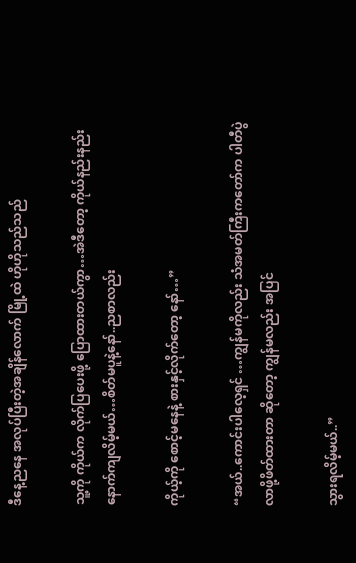ဒီနေ့ညနေ အလုပ်ပြီးတဲ့အချိန်လောက် မြို့ထဲ ဟိုဟိုသည်သည်

သူ့ကို ကိုယ်က လိုက်ပြပေးဖို့ ပြောထားတယ်ကွာ…အဲဒီတော့ ကိုယ်နည်းနည်းနောက်ကျလိမ့်မယ်…စိတ်မပူနဲ့နော်..ညစာလည်း

ကိုယ့်ကို စောင့်မနေနဲ့ စားနှင့်လိုက်တော့ နော်…”

“အယ်..ကောင်းပါလေ့ရှင် …ကျွန်မကိုလည်း သံအမတ်ကြီးကတော်က ပါတီပွဲလာဖို့ဖိတ်ထားတာ ဆိုတော့ ကျွန်မလည်း အပြင်

သွားရလိမ့်မယ်..”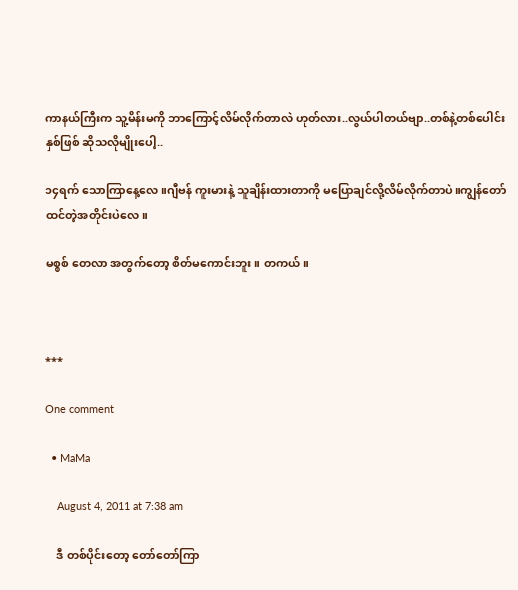ကာနယ်ကြီးက သူ့မိန်းမကို ဘာကြောင့်လိမ်လိုက်တာလဲ ဟုတ်လား..လွယ်ပါတယ်ဗျာ..တစ်နဲ့တစ်ပေါင်းနှစ်ဖြစ် ဆိုသလိုမျိုးပေါ့..

၁၄ရက် သောကြာနေ့လေ။ဂျီဗန် ကူးမားနဲ့ သူချိန်းထားတာကို မပြောချင်လို့လိမ်လိုက်တာပဲ။ကျွန်တော်ထင်တဲ့အတိုင်းပဲလေ။

မစ္စစ် တေလာ အတွက်တော့ စိတ်မကောင်းဘူး။ တကယ်။



***

One comment

  • MaMa

    August 4, 2011 at 7:38 am

    ဒီ တစ်ပိုင်းတော့ တော်တော်ကြာ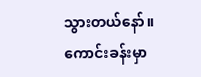သွားတယ်နော်။ ကောင်းခန်းမှာ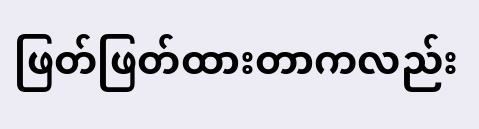ဖြတ်ဖြတ်ထားတာကလည်း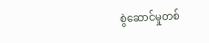စွဲဆောင်မှုတစ်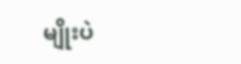မျိုးပဲ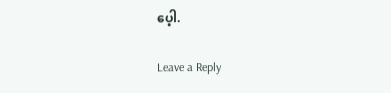ပေ့ါ.

Leave a Reply